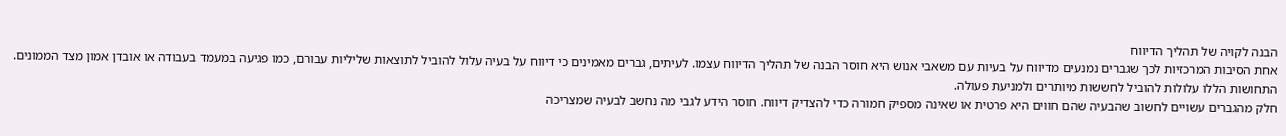הבנה לקויה של תהליך הדיווח
אחת הסיבות המרכזיות לכך שגברים נמנעים מדיווח על בעיות עם משאבי אנוש היא חוסר הבנה של תהליך הדיווח עצמו. לעיתים, גברים מאמינים כי דיווח על בעיה עלול להוביל לתוצאות שליליות עבורם, כמו פגיעה במעמד בעבודה או אובדן אמון מצד הממונים. התחושות הללו עלולות להוביל לחששות מיותרים ולמניעת פעולה.
חלק מהגברים עשויים לחשוב שהבעיה שהם חווים היא פרטית או שאינה מספיק חמורה כדי להצדיק דיווח. חוסר הידע לגבי מה נחשב לבעיה שמצריכה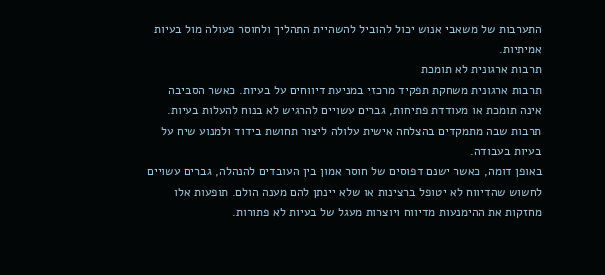התערבות של משאבי אנוש יכול להוביל להשהיית התהליך ולחוסר פעולה מול בעיות אמיתיות.
תרבות ארגונית לא תומכת
תרבות ארגונית משחקת תפקיד מרכזי במניעת דיווחים על בעיות. כאשר הסביבה אינה תומכת או מעודדת פתיחות, גברים עשויים להרגיש לא בנוח להעלות בעיות. תרבות שבה מתמקדים בהצלחה אישית עלולה ליצור תחושת בידוד ולמנוע שיח על בעיות בעבודה.
באופן דומה, כאשר ישנם דפוסים של חוסר אמון בין העובדים להנהלה, גברים עשויים לחשוש שהדיווח לא יטופל ברצינות או שלא יינתן להם מענה הולם. תופעות אלו מחזקות את ההימנעות מדיווח ויוצרות מעגל של בעיות לא פתורות.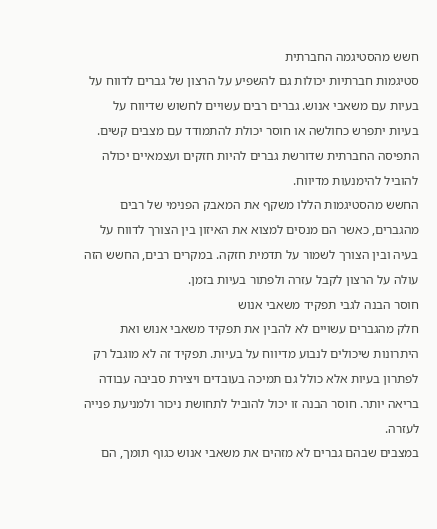חשש מהסטיגמה החברתית
סטיגמות חברתיות יכולות גם להשפיע על הרצון של גברים לדווח על בעיות עם משאבי אנוש. גברים רבים עשויים לחשוש שדיווח על בעיות יתפרש כחולשה או חוסר יכולת להתמודד עם מצבים קשים. התפיסה החברתית שדורשת גברים להיות חזקים ועצמאיים יכולה להוביל להימנעות מדיווח.
החשש מהסטיגמות הללו משקף את המאבק הפנימי של רבים מהגברים, כאשר הם מנסים למצוא את האיזון בין הצורך לדווח על בעיה ובין הצורך לשמור על תדמית חזקה. במקרים רבים, החשש הזה עולה על הרצון לקבל עזרה ולפתור בעיות בזמן.
חוסר הבנה לגבי תפקיד משאבי אנוש
חלק מהגברים עשויים לא להבין את תפקיד משאבי אנוש ואת היתרונות שיכולים לנבוע מדיווח על בעיות. תפקיד זה לא מוגבל רק לפתרון בעיות אלא כולל גם תמיכה בעובדים ויצירת סביבה עבודה בריאה יותר. חוסר הבנה זו יכול להוביל לתחושת ניכור ולמניעת פנייה לעזרה.
במצבים שבהם גברים לא מזהים את משאבי אנוש כגוף תומך, הם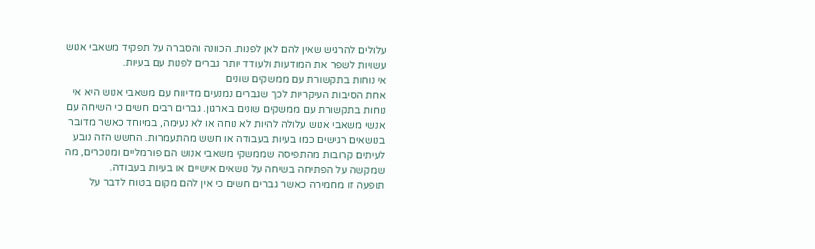עלולים להרגיש שאין להם לאן לפנות. הכוונה והסברה על תפקיד משאבי אנוש עשויות לשפר את המודעות ולעודד יותר גברים לפנות עם בעיות.
אי נוחות בתקשורת עם ממשקים שונים
אחת הסיבות העיקריות לכך שגברים נמנעים מדיווח עם משאבי אנוש היא אי נוחות בתקשורת עם ממשקים שונים בארגון. גברים רבים חשים כי השיחה עם אנשי משאבי אנוש עלולה להיות לא נוחה או לא נעימה, במיוחד כאשר מדובר בנושאים רגישים כמו בעיות בעבודה או חשש מהתעמרות. החשש הזה נובע לעיתים קרובות מהתפיסה שממשקי משאבי אנוש הם פורמליים ומנוכרים, מה שמקשה על הפתיחה בשיחה על נושאים אישיים או בעיות בעבודה.
תופעה זו מחמירה כאשר גברים חשים כי אין להם מקום בטוח לדבר על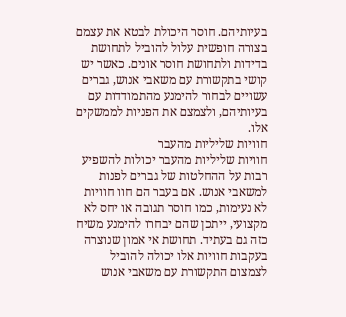בעיותיהם. חוסר היכולת לבטא את עצמם בצורה חופשית עלול להוביל לתחושת בדידות ולתחושת חוסר אונים. כאשר יש קושי בתקשורת עם משאבי אנוש, גברים עשויים לבחור להימנע מהתמודדות עם בעיותיהם, ולצמצם את הפניות לממשקים אלו.
חוויות שליליות מהעבר
חוויות שליליות מהעבר יכולות להשפיע רבות על ההחלטות של גברים לפנות למשאבי אנוש. אם בעבר הם חוו חוויות לא נעימות, כמו חוסר תגובה או יחס לא מקצועי, ייתכן שהם יבחרו להימנע משיח כזה גם בעתיד. תחושת אי אמון שנוצרה בעקבות חוויות אלו יכולה להוביל לצמצום התקשורת עם משאבי אנוש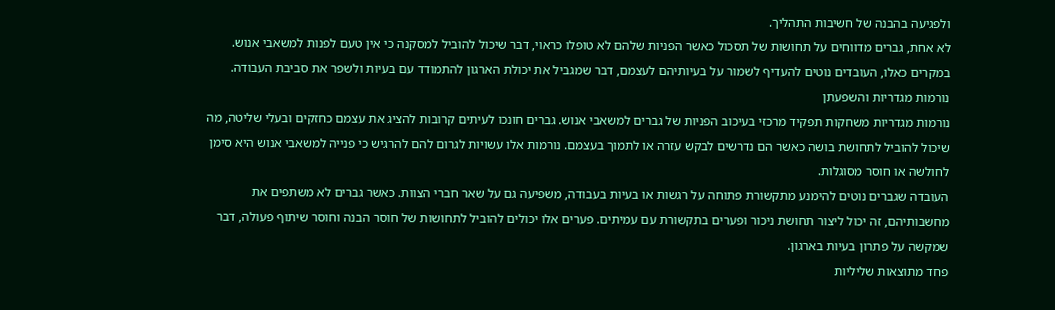ולפגיעה בהבנה של חשיבות התהליך.
לא אחת, גברים מדווחים על תחושות של תסכול כאשר הפניות שלהם לא טופלו כראוי, דבר שיכול להוביל למסקנה כי אין טעם לפנות למשאבי אנוש. במקרים כאלו, העובדים נוטים להעדיף לשמור על בעיותיהם לעצמם, דבר שמגביל את יכולת הארגון להתמודד עם בעיות ולשפר את סביבת העבודה.
נורמות מגדריות והשפעתן
נורמות מגדריות משחקות תפקיד מרכזי בעיכוב הפניות של גברים למשאבי אנוש. גברים חונכו לעיתים קרובות להציג את עצמם כחזקים ובעלי שליטה, מה שיכול להוביל לתחושת בושה כאשר הם נדרשים לבקש עזרה או לתמוך בעצמם. נורמות אלו עשויות לגרום להם להרגיש כי פנייה למשאבי אנוש היא סימן לחולשה או חוסר מסוגלות.
העובדה שגברים נוטים להימנע מתקשורת פתוחה על רגשות או בעיות בעבודה, משפיעה גם על שאר חברי הצוות. כאשר גברים לא משתפים את מחשבותיהם, זה יכול ליצור תחושת ניכור ופערים בתקשורת עם עמיתים. פערים אלו יכולים להוביל לתחושות של חוסר הבנה וחוסר שיתוף פעולה, דבר שמקשה על פתרון בעיות בארגון.
פחד מתוצאות שליליות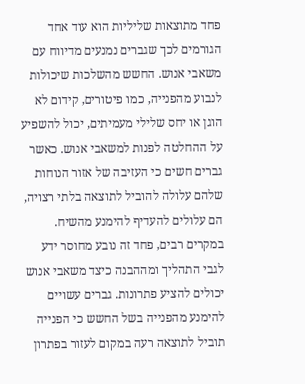פחד מתוצאות שליליות הוא עוד אחד הגורמים לכך שגברים נמנעים מדיווח עם משאבי אנוש. החשש מהשלכות שיכולות לנבוע מהפנייה, כמו פיטורים, קידום לא הוגן או יחס שלילי מעמיתים, יכול להשפיע על ההחלטה לפנות למשאבי אנוש. כאשר גברים חשים כי העזיבה של אזור הנוחות שלהם עלולה להוביל לתוצאה בלתי רצויה, הם עלולים להעדיף להימנע מהשיח.
במקרים רבים, פחד זה נובע מחוסר ידע לגבי התהליך ומההבנה כיצד משאבי אנוש יכולים להציע פתרונות. גברים עשויים להימנע מהפנייה בשל החשש כי הפנייה תוביל לתוצאה רעה במקום לעזור בפתרון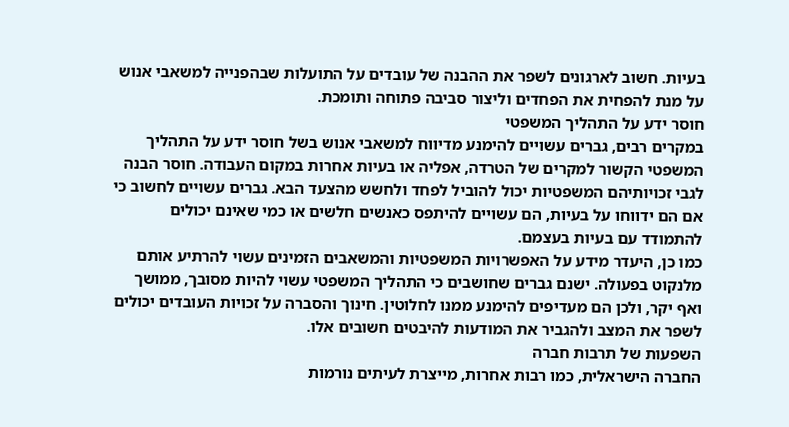בעיות. חשוב לארגונים לשפר את ההבנה של עובדים על התועלות שבהפנייה למשאבי אנוש על מנת להפחית את הפחדים וליצור סביבה פתוחה ותומכת.
חוסר ידע על התהליך המשפטי
במקרים רבים, גברים עשויים להימנע מדיווח למשאבי אנוש בשל חוסר ידע על התהליך המשפטי הקשור למקרים של הטרדה, אפליה או בעיות אחרות במקום העבודה. חוסר הבנה לגבי זכויותיהם המשפטיות יכול להוביל לפחד ולחשש מהצעד הבא. גברים עשויים לחשוב כי אם הם ידווחו על בעיות, הם עשויים להיתפס כאנשים חלשים או כמי שאינם יכולים להתמודד עם בעיות בעצמם.
כמו כן, היעדר מידע על האפשרויות המשפטיות והמשאבים הזמינים עשוי להרתיע אותם מלנקוט בפעולה. ישנם גברים שחושבים כי התהליך המשפטי עשוי להיות מסובך, ממושך ואף יקר, ולכן הם מעדיפים להימנע ממנו לחלוטין. חינוך והסברה על זכויות העובדים יכולים לשפר את המצב ולהגביר את המודעות להיבטים חשובים אלו.
השפעות של תרבות חברה
החברה הישראלית, כמו רבות אחרות, מייצרת לעיתים נורמות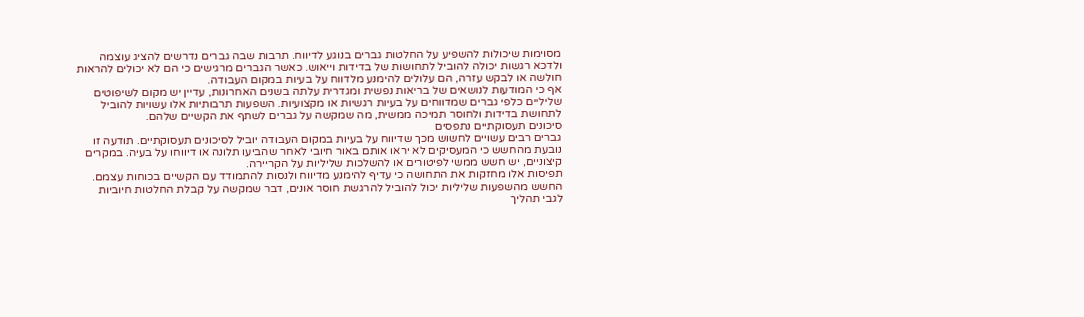מסוימות שיכולות להשפיע על החלטות גברים בנוגע לדיווח. תרבות שבה גברים נדרשים להציג עוצמה ולדכא רגשות יכולה להוביל לתחושות של בדידות וייאוש. כאשר הגברים מרגישים כי הם לא יכולים להראות חולשה או לבקש עזרה, הם עלולים להימנע מלדווח על בעיות במקום העבודה.
אף כי המודעות לנושאים של בריאות נפשית ומגדרית עלתה בשנים האחרונות, עדיין יש מקום לשיפוטים שליליים כלפי גברים שמדווחים על בעיות רגשיות או מקצועיות. השפעות תרבותיות אלו עשויות להוביל לתחושת בדידות ולחוסר תמיכה ממשית, מה שמקשה על גברים לשתף את הקשיים שלהם.
סיכונים תעסוקתיים נתפסים
גברים רבים עשויים לחשוש מכך שדיווח על בעיות במקום העבודה יוביל לסיכונים תעסוקתיים. תודעה זו נובעת מהחשש כי המעסיקים לא יראו אותם באור חיובי לאחר שהביעו תלונה או דיווחו על בעיה. במקרים קיצוניים, יש חשש ממשי לפיטורים או להשלכות שליליות על הקריירה.
תפיסות אלו מחזקות את התחושה כי עדיף להימנע מדיווח ולנסות להתמודד עם הקשיים בכוחות עצמם. החשש מהשפעות שליליות יכול להוביל להרגשת חוסר אונים, דבר שמקשה על קבלת החלטות חיוביות לגבי תהליך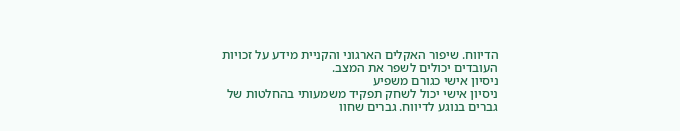הדיווח. שיפור האקלים הארגוני והקניית מידע על זכויות העובדים יכולים לשפר את המצב.
ניסיון אישי כגורם משפיע
ניסיון אישי יכול לשחק תפקיד משמעותי בהחלטות של גברים בנוגע לדיווח. גברים שחוו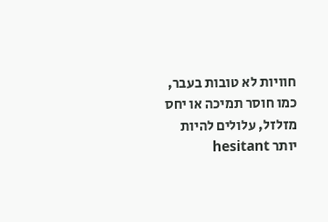חוויות לא טובות בעבר, כמו חוסר תמיכה או יחס מזלזל, עלולים להיות יותר hesitant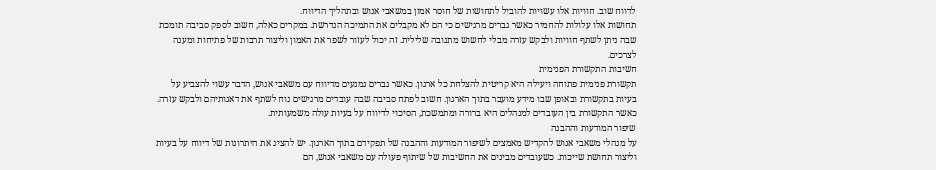לדווח שוב. חוויות אלו עשויות להוביל לתחושות של חוסר אמון במשאבי אנוש ובתהליך הדיווח.
תחושות אלו עלולות להחמיר כאשר גברים מרגישים כי הם לא מקבלים את התמיכה הנדרשת. במקרים כאלה, חשוב לספק סביבה תומכת שבה ניתן לשתף חוויות ולבקש עזרה מבלי לחשוש מתגובה שלילית. זה יכול לעזור לשפר את האמון וליצור תרבות של פתיחות ומענה לצרכים.
חשיבות התקשורת הפנימית
תקשורת פנימית פתוחה ויעילה היא קריטית להצלחת כל ארגון. כאשר גברים נמנעים מדיווח עם משאבי אנוש, הדבר עשוי להצביע על בעיות בתקשורת ובאופן שבו מידע מועבר בתוך הארגון. חשוב לפתח סביבה שבה עובדים מרגישים נוח לשתף את דאגותיהם ולבקש עזרה. כאשר התקשורת בין העובדים למנהלים היא ברורה ומתמשכת, הסיכוי לדיווח על בעיות עולה משמעותית.
שיפור המודעות וההבנה
על מנהלי משאבי אנוש להקדיש מאמצים לשיפור המודעות וההבנה של תפקידם בתוך הארגון. יש להציג את היתרונות של דיווח על בעיות וליצור תחושת שייכות. כשעובדים מבינים את החשיבות של שיתוף פעולה עם משאבי אנוש, הם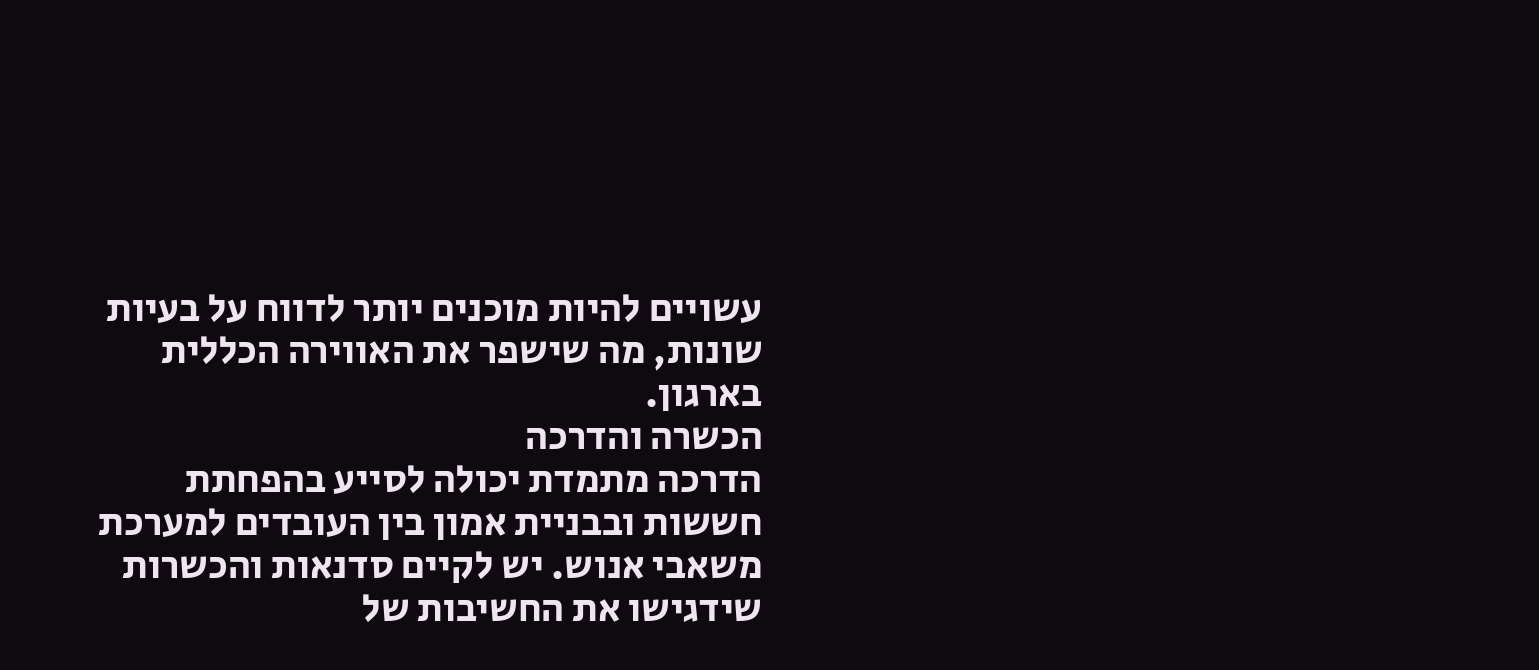עשויים להיות מוכנים יותר לדווח על בעיות שונות, מה שישפר את האווירה הכללית בארגון.
הכשרה והדרכה
הדרכה מתמדת יכולה לסייע בהפחתת חששות ובבניית אמון בין העובדים למערכת משאבי אנוש. יש לקיים סדנאות והכשרות שידגישו את החשיבות של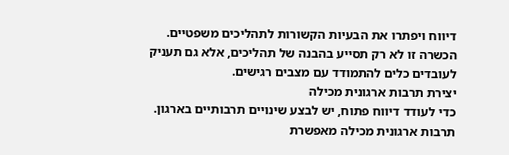דיווח ויפתרו את הבעיות הקשורות לתהליכים משפטיים. הכשרה זו לא רק תסייע בהבנה של תהליכים, אלא גם תעניק לעובדים כלים להתמודד עם מצבים רגישים.
יצירת תרבות ארגונית מכילה
כדי לעודד דיווח פתוח, יש לבצע שינויים תרבותיים בארגון. תרבות ארגונית מכילה מאפשרת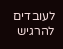לעובדים להרגיש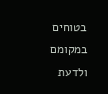בטוחים במקומם ולדעת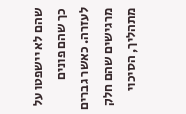שהם לא יישפטו על כך שהם פונים לעזרה. כאשר גברים מרגישים שהם חלק מתהליך, הסיכוי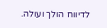לדיווח הולך ועולה.